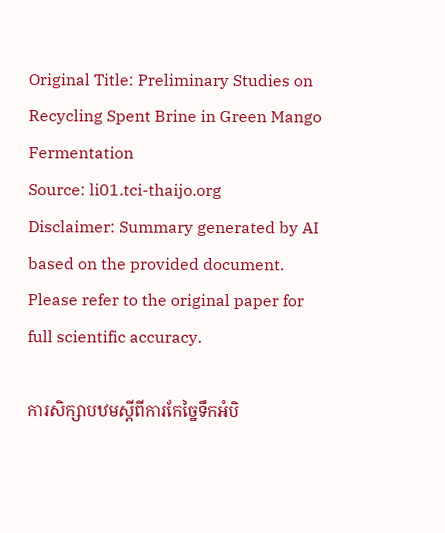Original Title: Preliminary Studies on Recycling Spent Brine in Green Mango Fermentation
Source: li01.tci-thaijo.org
Disclaimer: Summary generated by AI based on the provided document. Please refer to the original paper for full scientific accuracy.

ការសិក្សាបឋមស្តីពីការកែច្នៃទឹកអំបិ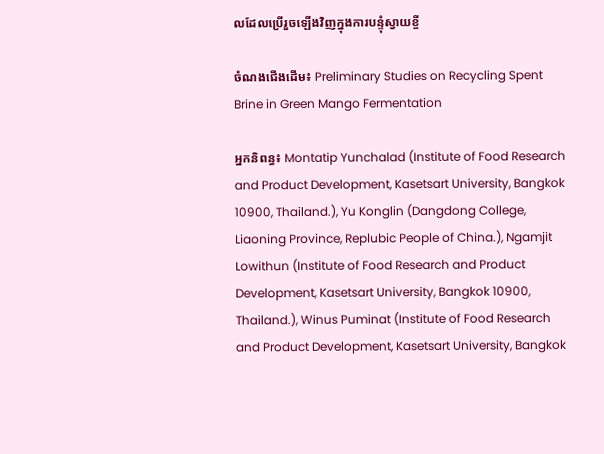លដែលប្រើរួចឡើងវិញក្នុងការបន្ទុំស្វាយខ្ចី

ចំណងជើងដើម៖ Preliminary Studies on Recycling Spent Brine in Green Mango Fermentation

អ្នកនិពន្ធ៖ Montatip Yunchalad (Institute of Food Research and Product Development, Kasetsart University, Bangkok 10900, Thailand.), Yu Konglin (Dangdong College, Liaoning Province, Replubic People of China.), Ngamjit Lowithun (Institute of Food Research and Product Development, Kasetsart University, Bangkok 10900, Thailand.), Winus Puminat (Institute of Food Research and Product Development, Kasetsart University, Bangkok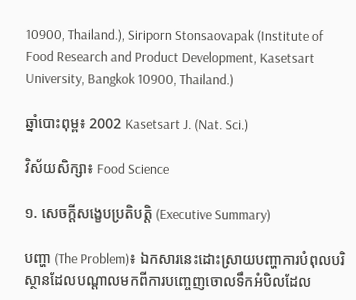10900, Thailand.), Siriporn Stonsaovapak (Institute of Food Research and Product Development, Kasetsart University, Bangkok 10900, Thailand.)

ឆ្នាំបោះពុម្ព៖ 2002 Kasetsart J. (Nat. Sci.)

វិស័យសិក្សា៖ Food Science

១. សេចក្តីសង្ខេបប្រតិបត្តិ (Executive Summary)

បញ្ហា (The Problem)៖ ឯកសារនេះដោះស្រាយបញ្ហាការបំពុលបរិស្ថានដែលបណ្តាលមកពីការបញ្ចេញចោលទឹកអំបិលដែល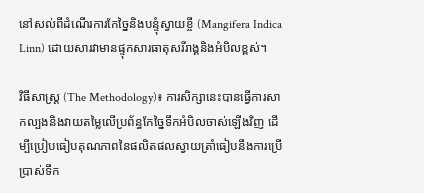នៅសល់ពីដំណើរការកែច្នៃនិងបន្ទុំស្វាយខ្ចី (Mangifera Indica Linn) ដោយសារវាមានផ្ទុកសារធាតុសរីរាង្គនិងអំបិលខ្ពស់។

វិធីសាស្ត្រ (The Methodology)៖ ការសិក្សានេះបានធ្វើការសាកល្បងនិងវាយតម្លៃលើប្រព័ន្ធកែច្នៃទឹកអំបិលចាស់ឡើងវិញ ដើម្បីប្រៀបធៀបគុណភាពនៃផលិតផលស្វាយត្រាំធៀបនឹងការប្រើប្រាស់ទឹក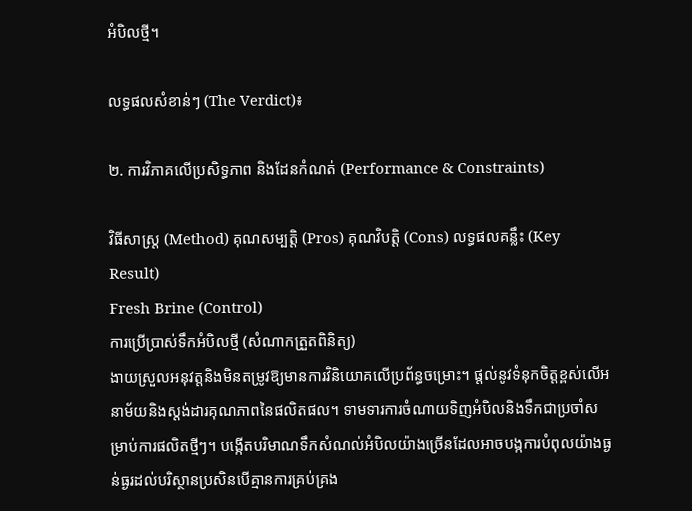អំបិលថ្មី។

លទ្ធផលសំខាន់ៗ (The Verdict)៖

២. ការវិភាគលើប្រសិទ្ធភាព និងដែនកំណត់ (Performance & Constraints)

វិធីសាស្ត្រ (Method) គុណសម្បត្តិ (Pros) គុណវិបត្តិ (Cons) លទ្ធផលគន្លឹះ (Key Result)
Fresh Brine (Control)
ការប្រើប្រាស់ទឹកអំបិលថ្មី (សំណាកត្រួតពិនិត្យ)
ងាយស្រួលអនុវត្តនិងមិនតម្រូវឱ្យមានការវិនិយោគលើប្រព័ន្ធចម្រោះ។ ផ្តល់នូវទំនុកចិត្តខ្ពស់លើអនាម័យនិងស្តង់ដារគុណភាពនៃផលិតផល។ ទាមទារការចំណាយទិញអំបិលនិងទឹកជាប្រចាំសម្រាប់ការផលិតថ្មីៗ។ បង្កើតបរិមាណទឹកសំណល់អំបិលយ៉ាងច្រើនដែលអាចបង្កការបំពុលយ៉ាងធ្ងន់ធ្ងរដល់បរិស្ថានប្រសិនបើគ្មានការគ្រប់គ្រង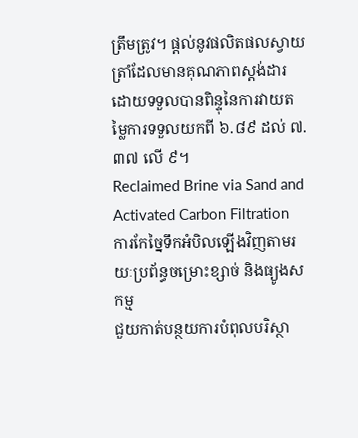ត្រឹមត្រូវ។ ផ្តល់នូវផលិតផលស្វាយត្រាំដែលមានគុណភាពស្តង់ដារ ដោយទទួលបានពិន្ទុនៃការវាយតម្លៃការទទួលយកពី ៦.៨៩ ដល់ ៧.៣៧ លើ ៩។
Reclaimed Brine via Sand and Activated Carbon Filtration
ការកែច្នៃទឹកអំបិលឡើងវិញតាមរយៈប្រព័ន្ធចម្រោះខ្សាច់ និងធ្យូងសកម្ម
ជួយកាត់បន្ថយការបំពុលបរិស្ថា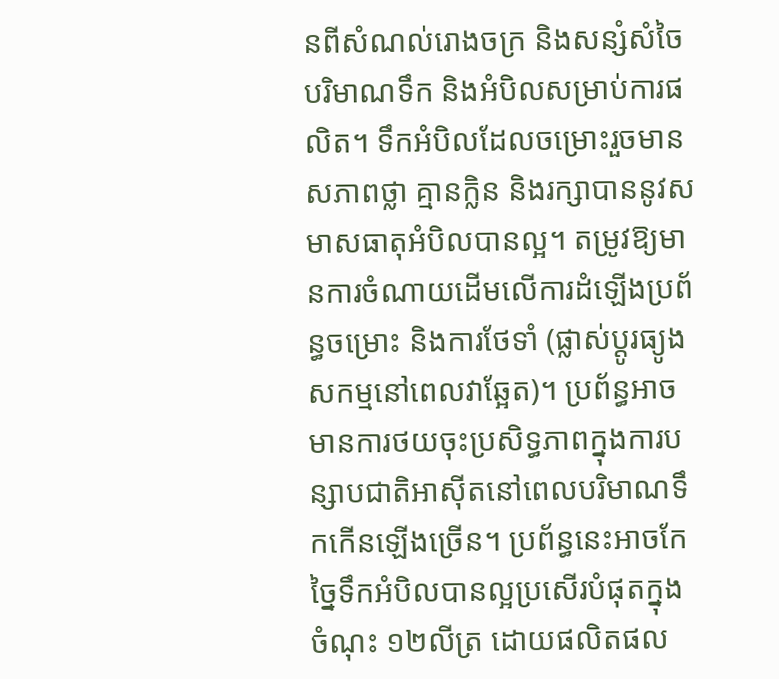នពីសំណល់រោងចក្រ និងសន្សំសំចៃបរិមាណទឹក និងអំបិលសម្រាប់ការផលិត។ ទឹកអំបិលដែលចម្រោះរួចមានសភាពថ្លា គ្មានក្លិន និងរក្សាបាននូវសមាសធាតុអំបិលបានល្អ។ តម្រូវឱ្យមានការចំណាយដើមលើការដំឡើងប្រព័ន្ធចម្រោះ និងការថែទាំ (ផ្លាស់ប្តូរធ្យូងសកម្មនៅពេលវាឆ្អែត)។ ប្រព័ន្ធអាចមានការថយចុះប្រសិទ្ធភាពក្នុងការបន្សាបជាតិអាស៊ីតនៅពេលបរិមាណទឹកកើនឡើងច្រើន។ ប្រព័ន្ធនេះអាចកែច្នៃទឹកអំបិលបានល្អប្រសើរបំផុតក្នុងចំណុះ ១២លីត្រ ដោយផលិតផល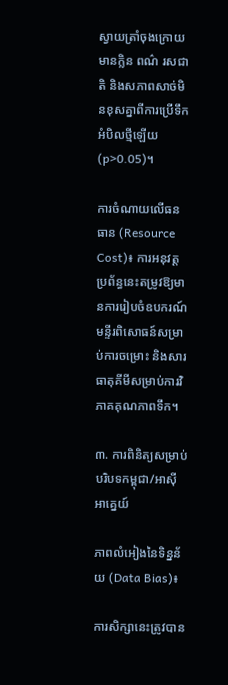ស្វាយត្រាំចុងក្រោយមានក្លិន ពណ៌ រសជាតិ និងសភាពសាច់មិនខុសគ្នាពីការប្រើទឹកអំបិលថ្មីឡើយ (p>0.05)។

ការចំណាយលើធនធាន (Resource Cost)៖ ការអនុវត្តប្រព័ន្ធនេះតម្រូវឱ្យមានការរៀបចំឧបករណ៍មន្ទីរពិសោធន៍សម្រាប់ការចម្រោះ និងសារធាតុគីមីសម្រាប់ការវិភាគគុណភាពទឹក។

៣. ការពិនិត្យសម្រាប់បរិបទកម្ពុជា/អាស៊ីអាគ្នេយ៍

ភាពលំអៀងនៃទិន្នន័យ (Data Bias)៖

ការសិក្សានេះត្រូវបាន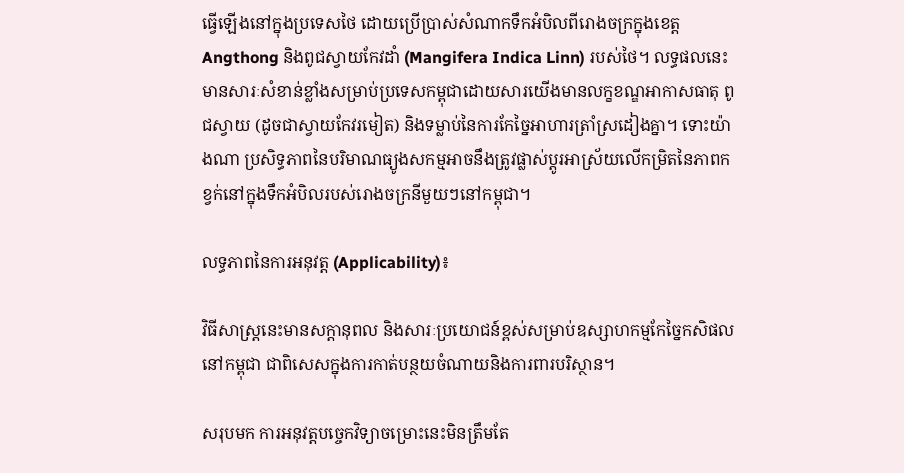ធ្វើឡើងនៅក្នុងប្រទេសថៃ ដោយប្រើប្រាស់សំណាកទឹកអំបិលពីរោងចក្រក្នុងខេត្ត Angthong និងពូជស្វាយកែវដាំ (Mangifera Indica Linn) របស់ថៃ។ លទ្ធផលនេះមានសារៈសំខាន់ខ្លាំងសម្រាប់ប្រទេសកម្ពុជាដោយសារយើងមានលក្ខខណ្ឌអាកាសធាតុ ពូជស្វាយ (ដូចជាស្វាយកែវរមៀត) និងទម្លាប់នៃការកែច្នៃអាហារត្រាំស្រដៀងគ្នា។ ទោះយ៉ាងណា ប្រសិទ្ធភាពនៃបរិមាណធ្យូងសកម្មអាចនឹងត្រូវផ្លាស់ប្តូរអាស្រ័យលើកម្រិតនៃភាពកខ្វក់នៅក្នុងទឹកអំបិលរបស់រោងចក្រនីមួយៗនៅកម្ពុជា។

លទ្ធភាពនៃការអនុវត្ត (Applicability)៖

វិធីសាស្រ្តនេះមានសក្តានុពល និងសារៈប្រយោជន៍ខ្ពស់សម្រាប់ឧស្សាហកម្មកែច្នៃកសិផលនៅកម្ពុជា ជាពិសេសក្នុងការកាត់បន្ថយចំណាយនិងការពារបរិស្ថាន។

សរុបមក ការអនុវត្តបច្ចេកវិទ្យាចម្រោះនេះមិនត្រឹមតែ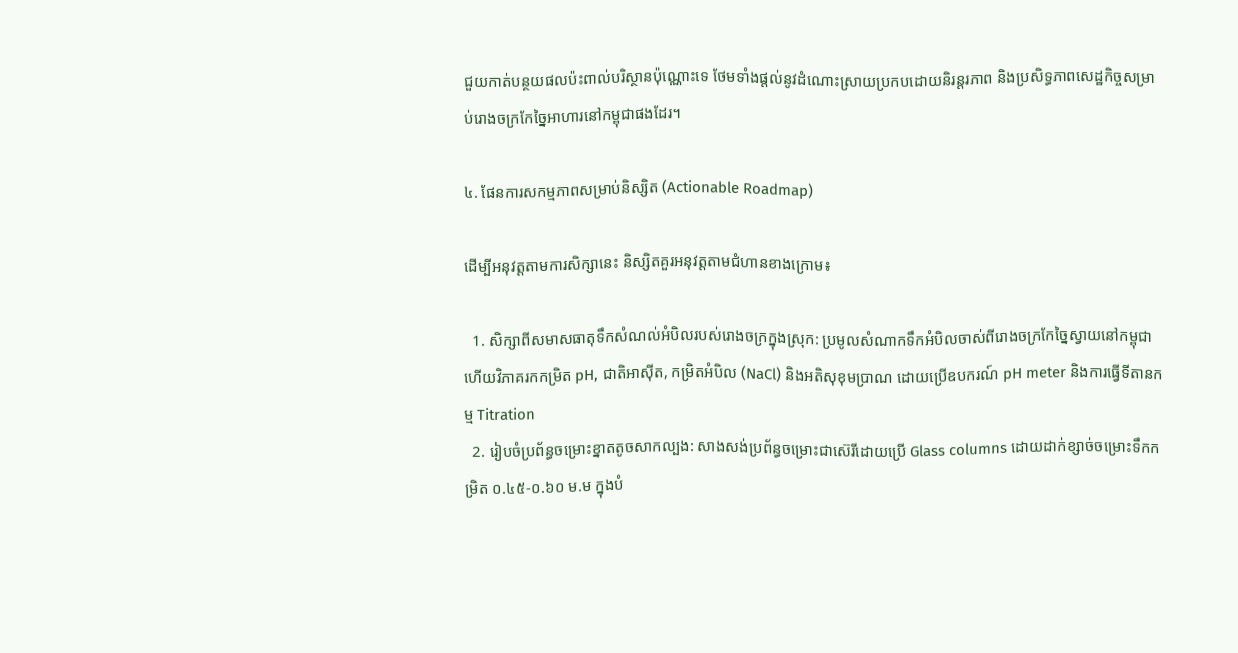ជួយកាត់បន្ថយផលប៉ះពាល់បរិស្ថានប៉ុណ្ណោះទេ ថែមទាំងផ្តល់នូវដំណោះស្រាយប្រកបដោយនិរន្តរភាព និងប្រសិទ្ធភាពសេដ្ឋកិច្ចសម្រាប់រោងចក្រកែច្នៃអាហារនៅកម្ពុជាផងដែរ។

៤. ផែនការសកម្មភាពសម្រាប់និស្សិត (Actionable Roadmap)

ដើម្បីអនុវត្តតាមការសិក្សានេះ និស្សិតគួរអនុវត្តតាមជំហានខាងក្រោម៖

  1. សិក្សាពីសមាសធាតុទឹកសំណល់អំបិលរបស់រោងចក្រក្នុងស្រុក: ប្រមូលសំណាកទឹកអំបិលចាស់ពីរោងចក្រកែច្នៃស្វាយនៅកម្ពុជា ហើយវិភាគរកកម្រិត pH, ជាតិអាស៊ីត, កម្រិតអំបិល (NaCl) និងអតិសុខុមប្រាណ ដោយប្រើឧបករណ៍ pH meter និងការធ្វើទីតានកម្ម Titration
  2. រៀបចំប្រព័ន្ធចម្រោះខ្នាតតូចសាកល្បង: សាងសង់ប្រព័ន្ធចម្រោះជាស៊េរីដោយប្រើ Glass columns ដោយដាក់ខ្សាច់ចម្រោះទឹកកម្រិត ០.៤៥-០.៦០ ម.ម ក្នុងបំ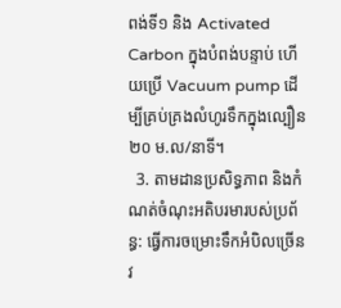ពង់ទី១ និង Activated Carbon ក្នុងបំពង់បន្ទាប់ ហើយប្រើ Vacuum pump ដើម្បីគ្រប់គ្រងលំហូរទឹកក្នុងល្បឿន ២០ ម.ល/នាទី។
  3. តាមដានប្រសិទ្ធភាព និងកំណត់ចំណុះអតិបរមារបស់ប្រព័ន្ធ: ធ្វើការចម្រោះទឹកអំបិលច្រើនវ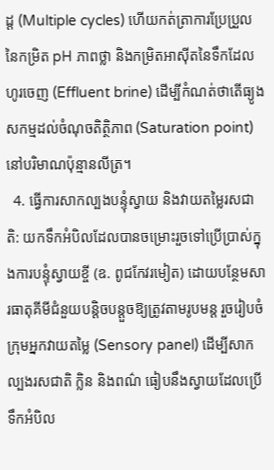ដ្ត (Multiple cycles) ហើយកត់ត្រាការប្រែប្រួលនៃកម្រិត pH ភាពថ្លា និងកម្រិតអាស៊ីតនៃទឹកដែលហូរចេញ (Effluent brine) ដើម្បីកំណត់ថាតើធ្យូងសកម្មដល់ចំណុចតិត្ថិភាព (Saturation point) នៅបរិមាណប៉ុន្មានលីត្រ។
  4. ធ្វើការសាកល្បងបន្ទុំស្វាយ និងវាយតម្លៃរសជាតិ: យកទឹកអំបិលដែលបានចម្រោះរួចទៅប្រើប្រាស់ក្នុងការបន្ទុំស្វាយខ្ចី (ឧ. ពូជកែវរមៀត) ដោយបន្ថែមសារធាតុគីមីជំនួយបន្តិចបន្តួចឱ្យត្រូវតាមរូបមន្ត រួចរៀបចំក្រុមអ្នកវាយតម្លៃ (Sensory panel) ដើម្បីសាកល្បងរសជាតិ ក្លិន និងពណ៌ ធៀបនឹងស្វាយដែលប្រើទឹកអំបិល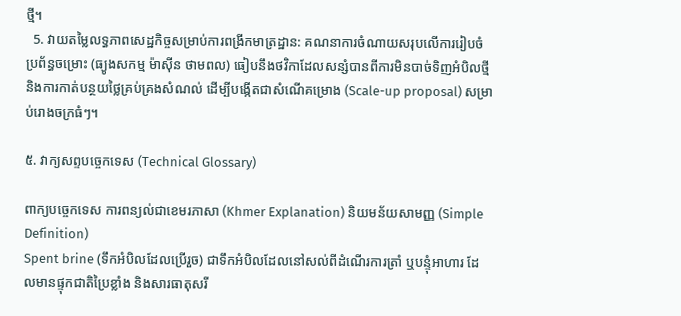ថ្មី។
  5. វាយតម្លៃលទ្ធភាពសេដ្ឋកិច្ចសម្រាប់ការពង្រីកមាត្រដ្ឋាន: គណនាការចំណាយសរុបលើការរៀបចំប្រព័ន្ធចម្រោះ (ធ្យូងសកម្ម ម៉ាស៊ីន ថាមពល) ធៀបនឹងថវិកាដែលសន្សំបានពីការមិនបាច់ទិញអំបិលថ្មី និងការកាត់បន្ថយថ្លៃគ្រប់គ្រងសំណល់ ដើម្បីបង្កើតជាសំណើគម្រោង (Scale-up proposal) សម្រាប់រោងចក្រធំៗ។

៥. វាក្យសព្ទបច្ចេកទេស (Technical Glossary)

ពាក្យបច្ចេកទេស ការពន្យល់ជាខេមរភាសា (Khmer Explanation) និយមន័យសាមញ្ញ (Simple Definition)
Spent brine (ទឹកអំបិលដែលប្រើរួច) ជាទឹកអំបិលដែលនៅសល់ពីដំណើរការត្រាំ ឬបន្ទុំអាហារ ដែលមានផ្ទុកជាតិប្រៃខ្លាំង និងសារធាតុសរី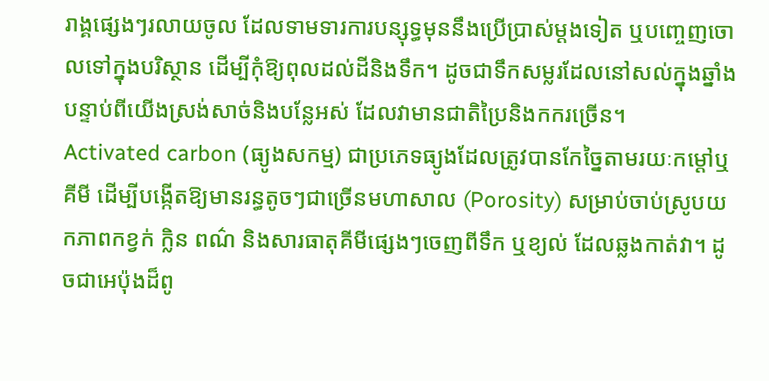រាង្គផ្សេងៗរលាយចូល ដែលទាមទារការបន្សុទ្ធមុននឹងប្រើប្រាស់ម្តងទៀត ឬបញ្ចេញចោលទៅក្នុងបរិស្ថាន ដើម្បីកុំឱ្យពុលដល់ដីនិងទឹក។ ដូចជាទឹកសម្លរដែលនៅសល់ក្នុងឆ្នាំងបន្ទាប់ពីយើងស្រង់សាច់និងបន្លែអស់ ដែលវាមានជាតិប្រៃនិងកករច្រើន។
Activated carbon (ធ្យូងសកម្ម) ជាប្រភេទធ្យូងដែលត្រូវបានកែច្នៃតាមរយៈកម្តៅឬគីមី ដើម្បីបង្កើតឱ្យមានរន្ធតូចៗជាច្រើនមហាសាល (Porosity) សម្រាប់ចាប់ស្រូបយកភាពកខ្វក់ ក្លិន ពណ៌ និងសារធាតុគីមីផ្សេងៗចេញពីទឹក ឬខ្យល់ ដែលឆ្លងកាត់វា។ ដូចជាអេប៉ុងដ៏ពូ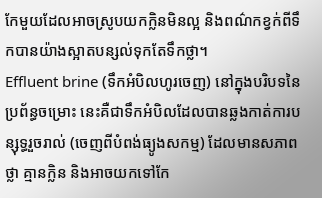កែមួយដែលអាចស្រូបយកក្លិនមិនល្អ និងពណ៌កខ្វក់ពីទឹកបានយ៉ាងស្អាតបន្សល់ទុកតែទឹកថ្លា។
Effluent brine (ទឹកអំបិលហូរចេញ) នៅក្នុងបរិបទនៃប្រព័ន្ធចម្រោះ នេះគឺជាទឹកអំបិលដែលបានឆ្លងកាត់ការបន្សុទ្ធរួចរាល់ (ចេញពីបំពង់ធ្យូងសកម្ម) ដែលមានសភាពថ្លា គ្មានក្លិន និងអាចយកទៅកែ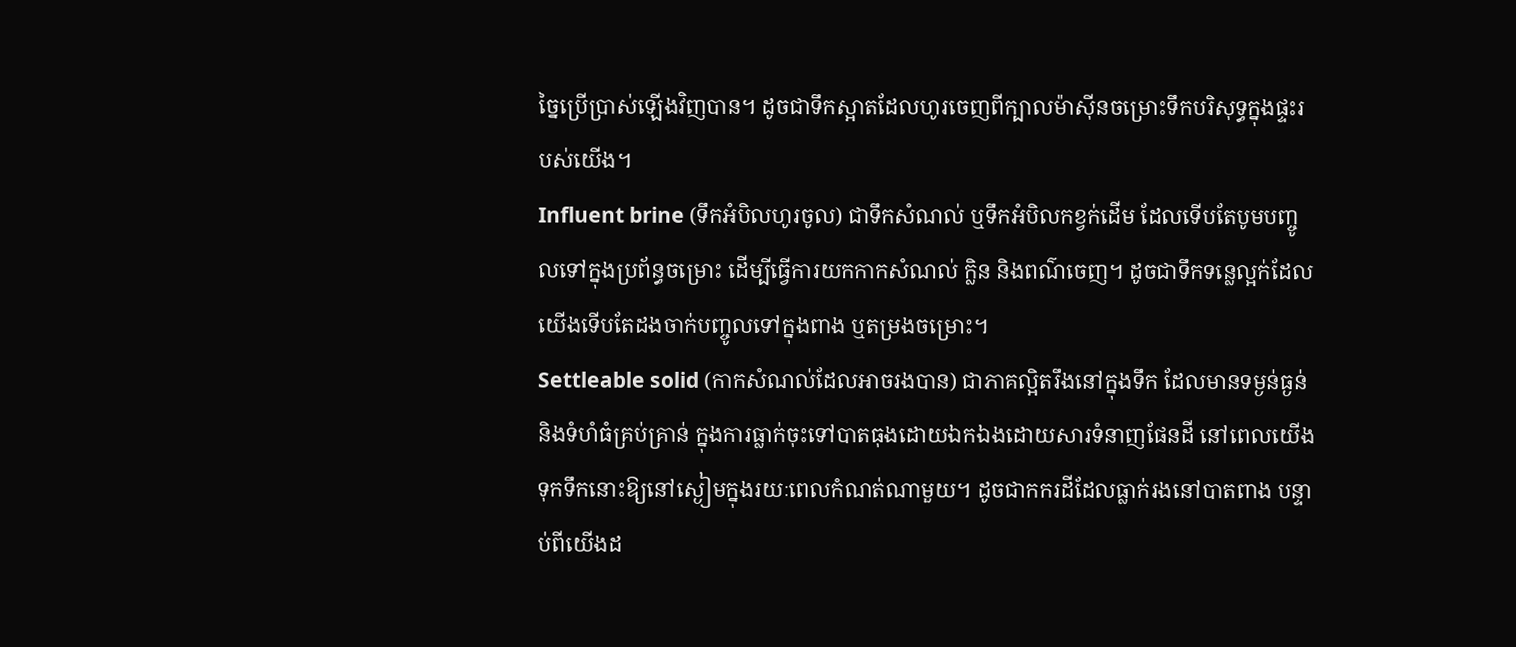ច្នៃប្រើប្រាស់ឡើងវិញបាន។ ដូចជាទឹកស្អាតដែលហូរចេញពីក្បាលម៉ាស៊ីនចម្រោះទឹកបរិសុទ្ធក្នុងផ្ទះរបស់យើង។
Influent brine (ទឹកអំបិលហូរចូល) ជាទឹកសំណល់ ឬទឹកអំបិលកខ្វក់ដើម ដែលទើបតែបូមបញ្ចូលទៅក្នុងប្រព័ន្ធចម្រោះ ដើម្បីធ្វើការយកកាកសំណល់ ក្លិន និងពណ៌ចេញ។ ដូចជាទឹកទន្លេល្អក់ដែលយើងទើបតែដងចាក់បញ្ចូលទៅក្នុងពាង ឬតម្រងចម្រោះ។
Settleable solid (កាកសំណល់ដែលអាចរងបាន) ជាភាគល្អិតរឹងនៅក្នុងទឹក ដែលមានទម្ងន់ធ្ងន់ និងទំហំធំគ្រប់គ្រាន់ ក្នុងការធ្លាក់ចុះទៅបាតធុងដោយឯកឯងដោយសារទំនាញផែនដី នៅពេលយើងទុកទឹកនោះឱ្យនៅស្ងៀមក្នុងរយៈពេលកំណត់ណាមួយ។ ដូចជាកករដីដែលធ្លាក់រងនៅបាតពាង បន្ទាប់ពីយើងដ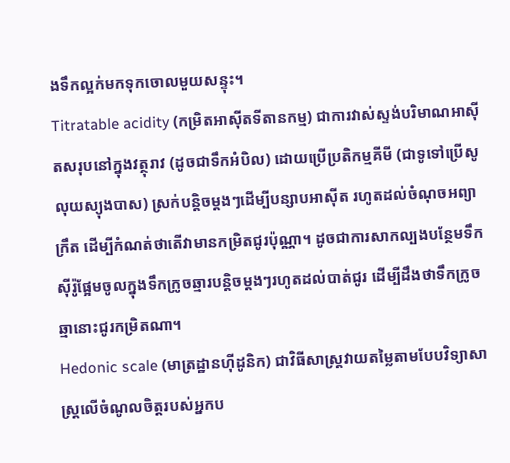ងទឹកល្អក់មកទុកចោលមួយសន្ទុះ។
Titratable acidity (កម្រិតអាស៊ីតទីតានកម្ម) ជាការវាស់ស្ទង់បរិមាណអាស៊ីតសរុបនៅក្នុងវត្ថុរាវ (ដូចជាទឹកអំបិល) ដោយប្រើប្រតិកម្មគីមី (ជាទូទៅប្រើសូលុយស្យុងបាស) ស្រក់បន្តិចម្តងៗដើម្បីបន្សាបអាស៊ីត រហូតដល់ចំណុចអព្យាក្រឹត ដើម្បីកំណត់ថាតើវាមានកម្រិតជូរប៉ុណ្ណា។ ដូចជាការសាកល្បងបន្ថែមទឹកស៊ីរ៉ូផ្អែមចូលក្នុងទឹកក្រូចឆ្មារបន្តិចម្តងៗរហូតដល់បាត់ជូរ ដើម្បីដឹងថាទឹកក្រូចឆ្មានោះជូរកម្រិតណា។
Hedonic scale (មាត្រដ្ឋានហ៊ីដូនិក) ជាវិធីសាស្ត្រវាយតម្លៃតាមបែបវិទ្យាសាស្ត្រលើចំណូលចិត្តរបស់អ្នកប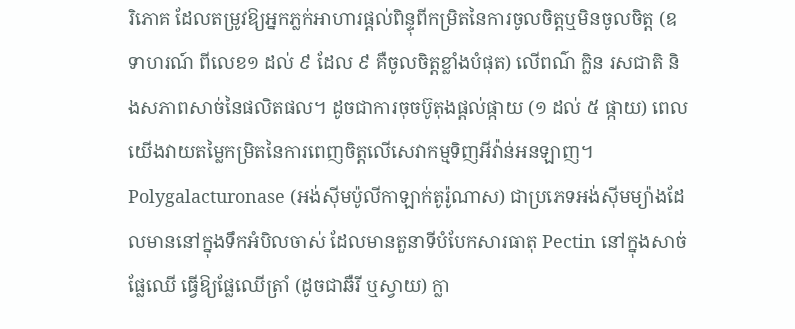រិភោគ ដែលតម្រូវឱ្យអ្នកភ្លក់អាហារផ្តល់ពិន្ទុពីកម្រិតនៃការចូលចិត្តឬមិនចូលចិត្ត (ឧទាហរណ៍ ពីលេខ១ ដល់ ៩ ដែល ៩ គឺចូលចិត្តខ្លាំងបំផុត) លើពណ៌ ក្លិន រសជាតិ និងសភាពសាច់នៃផលិតផល។ ដូចជាការចុចប៊ូតុងផ្តល់ផ្កាយ (១ ដល់ ៥ ផ្កាយ) ពេលយើងវាយតម្លៃកម្រិតនៃការពេញចិត្តលើសេវាកម្មទិញអីវ៉ាន់អនឡាញ។
Polygalacturonase (អង់ស៊ីមប៉ូលីកាឡាក់តូរ៉ូណាស) ជាប្រភេទអង់ស៊ីមម្យ៉ាងដែលមាននៅក្នុងទឹកអំបិលចាស់ ដែលមានតួនាទីបំបែកសារធាតុ Pectin នៅក្នុងសាច់ផ្លែឈើ ធ្វើឱ្យផ្លែឈើត្រាំ (ដូចជាឆឺរី ឬស្វាយ) ក្លា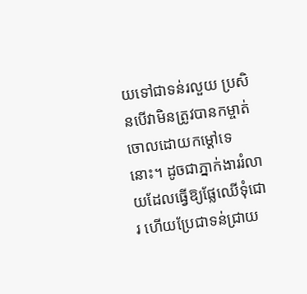យទៅជាទន់រលួយ ប្រសិនបើវាមិនត្រូវបានកម្ចាត់ចោលដោយកម្តៅទេនោះ។ ដូចជាភ្នាក់ងាររំលាយដែលធ្វើឱ្យផ្លែឈើទុំជោរ ហើយប្រែជាទន់ជ្រាយ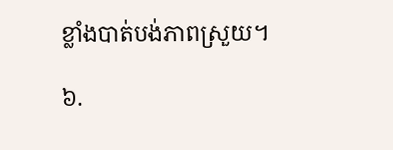ខ្លាំងបាត់បង់ភាពស្រួយ។

៦.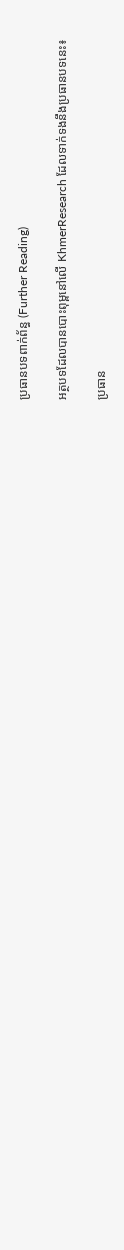ប្រធានបទពាក់ព័ន្ធ (Further Reading)

អត្ថបទដែលបានបោះពុម្ពនៅលើ KhmerResearch ដែលទាក់ទងនឹងប្រធានបទនេះ៖

ប្រធាន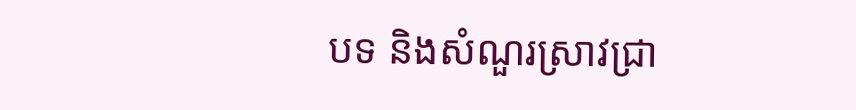បទ និងសំណួរស្រាវជ្រា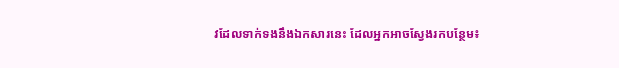វដែលទាក់ទងនឹងឯកសារនេះ ដែលអ្នកអាចស្វែងរកបន្ថែម៖